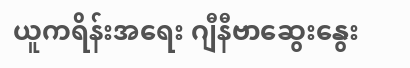ယူကရိန်းအရေး ဂျီနီဗာဆွေးနွေး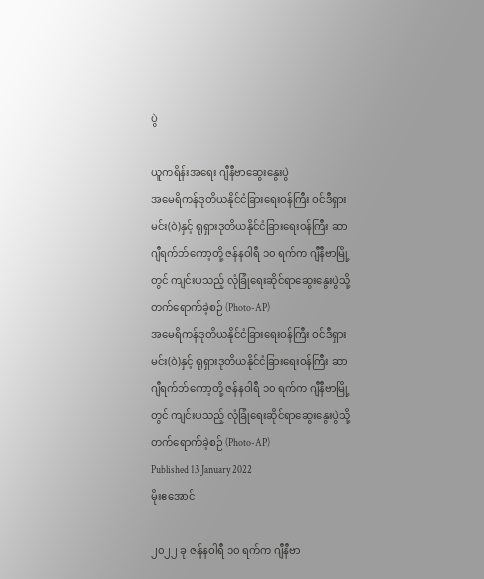ပွဲ

ယူကရိန်းအရေး ဂျီနီဗာဆွေးနွေးပွဲ
အမေရိကန်ဒုတိယနိုင်ငံခြားရေးဝန်ကြီး ဝင်ဒီရှားမင်း(ဝဲ)နှင့် ရုရှားဒုတိယနိုင်ငံခြားရေးဝန်ကြီး ဆာဂျီရက်ဘ်ကော့တို့ ဇန်နဝါရီ ၁၀ ရက်က ဂျီနီဗာမြို့တွင် ကျင်းပသည့် လုံခြုံရေးဆိုင်ရာဆွေးနွေးပွဲသို့ တက်ရောက်ခဲ့စဉ် (Photo-AP)
အမေရိကန်ဒုတိယနိုင်ငံခြားရေးဝန်ကြီး ဝင်ဒီရှားမင်း(ဝဲ)နှင့် ရုရှားဒုတိယနိုင်ငံခြားရေးဝန်ကြီး ဆာဂျီရက်ဘ်ကော့တို့ ဇန်နဝါရီ ၁၀ ရက်က ဂျီနီဗာမြို့တွင် ကျင်းပသည့် လုံခြုံရေးဆိုင်ရာဆွေးနွေးပွဲသို့ တက်ရောက်ခဲ့စဉ် (Photo-AP)
Published 13 January 2022
မိုးဧအောင်

၂၀၂၂ ခု ဇန်နဝါရီ ၁၀ ရက်က ဂျီနီဗာ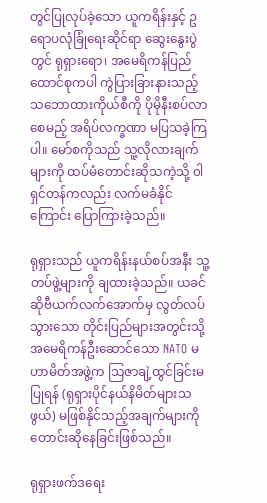တွင်ပြုလုပ်ခဲ့သော ယူကရိန်းနှင့် ဥရောပလုံခြုံရေးဆိုင်ရာ ဆွေးနွေးပွဲတွင် ရုရှားရော၊ အမေရိကန်ပြည်ထောင်စုကပါ ကွဲပြားခြားနားသည့် သဘောထားကိုယ်စီကို ပိုမိုနီးစပ်လာစေမည့် အရိပ်လက္ခဏာ မပြသခဲ့ကြပါ။ မော်စကိုသည် သူ့လိုလားချက်များကို ထပ်မံတောင်းဆိုသကဲ့သို့ ၀ါရှင်တန်ကလည်း လက်မခံနိုင်ကြောင်း ပြောကြားခဲ့သည်။

ရုရှားသည် ယူကရိန်းနယ်စပ်အနီး သူ့တပ်ဖွဲ့များကို ချထားခဲ့သည်။ ယခင်ဆိုဗီယက်လက်အောက်မှ လွတ်လပ်သွားသော တိုင်းပြည်များအတွင်းသို့ အမေရိကန်ဦးဆောင်သော NATO မဟာမိတ်အဖွဲ့က သြဇာချဲ့ထွင်ခြင်းမပြုရန် (ရုရှားပိုင်နယ်နိမိတ်များသဖွယ်) မဖြစ်နိုင်သည့်အချက်များကို တောင်းဆိုနေခြင်းဖြစ်သည်။

ရုရှားဖက်ဒရေး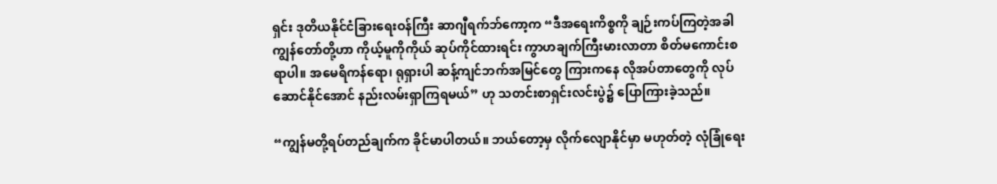ရှင်း ဒုတိယနိုင်ငံခြားရေးဝန်ကြီး ဆာဂျီရက်ဘ်ကော့က “ဒီအရေးကိစ္စကို ချဉ်းကပ်ကြတဲ့အခါ ကျွန်တော်တို့ဟာ ကိုယ့်မူကိုကိုယ် ဆုပ်ကိုင်ထားရင်း ကွာဟချက်ကြီးမားလာတာ စိတ်မကောင်းစရာပါ။ အမေရိကန်ရော၊ ရုရှားပါ ဆန့်ကျင်ဘက်အမြင်တွေ ကြားကနေ လိုအပ်တာတွေကို လုပ်ဆောင်နိုင်အောင် နည်းလမ်းရှာကြရမယ်” ဟု သတင်းစာရှင်းလင်းပွဲ၌ ပြောကြားခဲ့သည်။

“ကျွန်မတို့ရပ်တည်ချက်က ခိုင်မာပါတယ်။ ဘယ်တော့မှ လိုက်လျောနိုင်မှာ မဟုတ်တဲ့ လုံခြုံရေး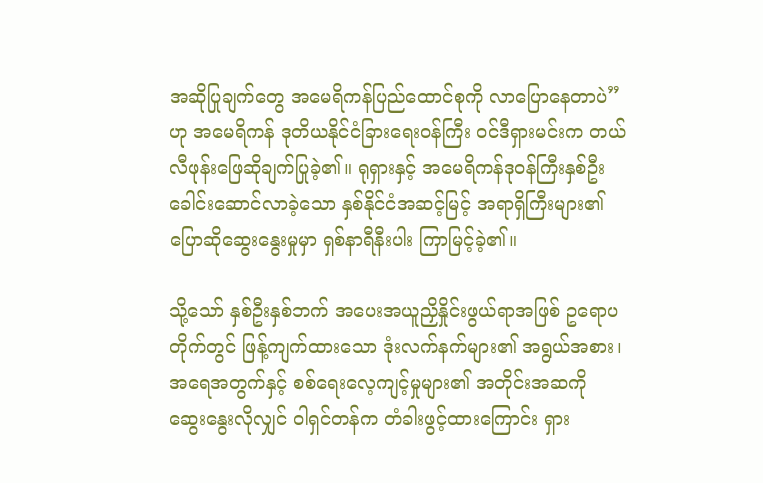အဆိုပြုချက်တွေ အမေရိကန်ပြည်ထောင်စုကို လာပြောနေတာပဲ” ဟု အမေရိကန် ဒုတိယနိုင်ငံခြားရေးဝန်ကြီး ဝင်ဒီရှားမင်းက တယ်လီဖုန်းဖြေဆိုချက်ပြုခဲ့၏။ ရုရှားနှင့် အမေရိကန်ဒုဝန်ကြီးနှစ်ဦး ခေါင်းဆောင်လာခဲ့သော နှစ်နိုင်ငံအဆင့်မြင့် အရာရှိကြီးများ၏ ပြောဆိုဆွေးနွေးမှုမှာ ရှစ်နာရီနီးပါး ကြာမြင့်ခဲ့၏။

သို့သော် နှစ်ဦးနှစ်ဘက် အပေးအယူညှိနှိုင်းဖွယ်ရာအဖြစ် ဥရောပတိုက်တွင် ဖြန့်ကျက်ထားသော ဒုံးလက်နက်များ၏ အရွယ်အစား၊ အရေအတွက်နှင့် စစ်ရေးလေ့ကျင့်မှုများ၏ အတိုင်းအဆကို ဆွေးနွေးလိုလျှင် ၀ါရှင်တန်က တံခါးဖွင့်ထားကြောင်း ရှား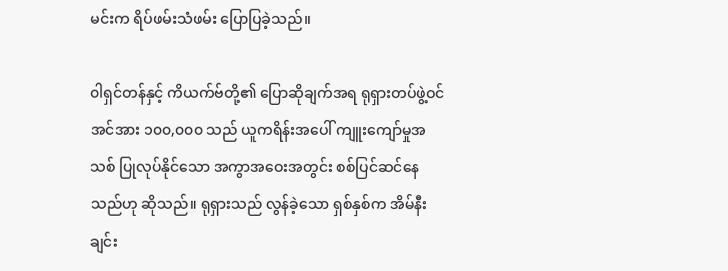မင်းက ရိပ်ဖမ်းသံဖမ်း ပြောပြခဲ့သည်။

၀ါရှင်တန်နှင့် ကိယက်ဗ်တို့၏ ပြောဆိုချက်အရ ရုရှားတပ်ဖွဲ့ဝင်အင်အား ၁၀၀,၀၀၀ သည် ယူကရိန်းအပေါ် ကျူးကျော်မှုအသစ် ပြုလုပ်နိုင်သော အကွာအဝေးအတွင်း စစ်ပြင်ဆင်နေသည်ဟု ဆိုသည်။ ရုရှားသည် လွန်ခဲ့သော ရှစ်နှစ်က အိမ်နီးချင်း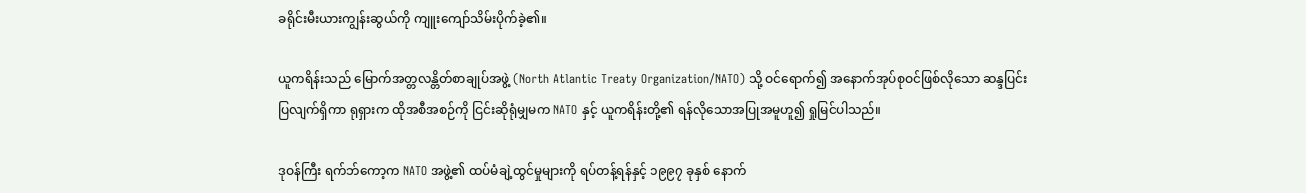ခရိုင်းမီးယားကျွန်းဆွယ်ကို ကျူးကျော်သိမ်းပိုက်ခဲ့၏။

ယူကရိန်းသည် မြောက်အတ္တလန္တိတ်စာချုပ်အဖွဲ့ (North Atlantic Treaty Organization/NATO) သို့ ဝင်ရောက်၍ အနောက်အုပ်စုဝင်ဖြစ်လိုသော ဆန္ဒပြင်းပြလျက်ရှိကာ ရုရှားက ထိုအစီအစဉ်ကို ငြင်းဆိုရုံမျှမက NATO နှင့် ယူကရိန်းတို့၏ ရန်လိုသောအပြုအမူဟူ၍ ရှုမြင်ပါသည်။

ဒုဝန်ကြီး ရက်ဘ်ကော့က NATO အဖွဲ့၏ ထပ်မံချဲ့ထွင်မှုများကို ရပ်တန့်ရန်နှင့် ၁၉၉၇ ခုနှစ် နောက်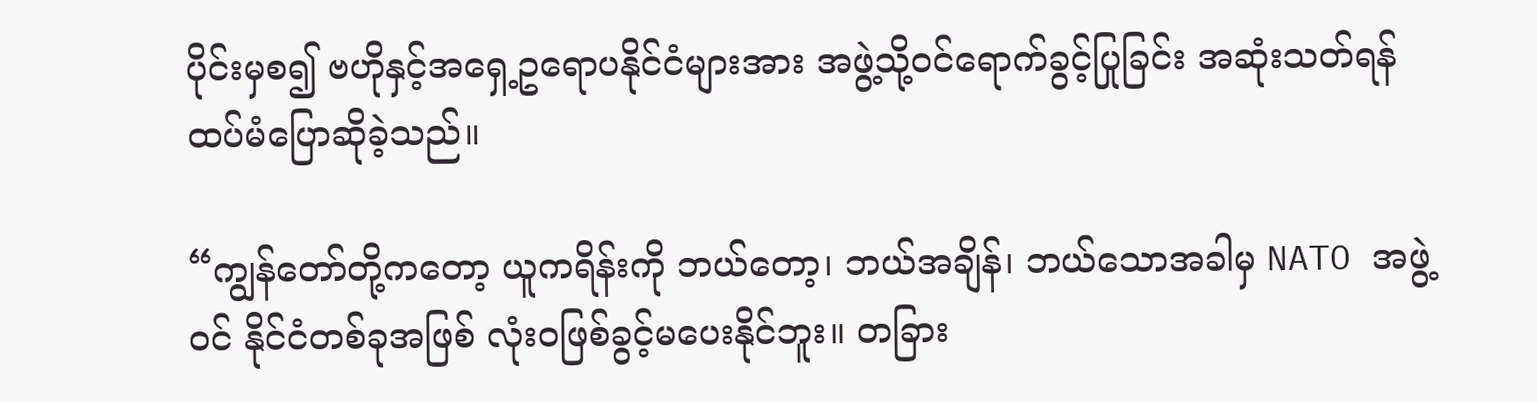ပိုင်းမှစ၍ ဗဟိုနှင့်အရှေ့ဥရောပနိုင်ငံများအား အဖွဲ့သို့ဝင်ရောက်ခွင့်ပြုခြင်း အဆုံးသတ်ရန် ထပ်မံပြောဆိုခဲ့သည်။

“ကျွန်တော်တို့ကတော့ ယူကရိန်းကို ဘယ်တော့၊ ဘယ်အချိန်၊ ဘယ်သောအခါမှ NATO အဖွဲ့ဝင် နိုင်ငံတစ်ခုအဖြစ် လုံးဝဖြစ်ခွင့်မပေးနိုင်ဘူး။ တခြား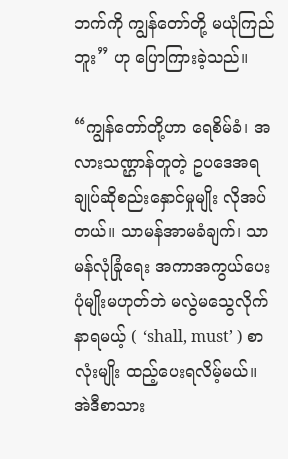ဘက်ကို ကျွန်တော်တို့ မယုံကြည်ဘူး” ဟု ပြောကြားခဲ့သည်။

“ကျွန်တော်တို့ဟာ ရေစိမ်ခံ၊ အလားသဏ္ဌာန်တူတဲ့ ဥပဒေအရ ချုပ်ဆိုစည်းနှောင်မှုမျိုး လိုအပ်တယ်။ သာမန်အာမခံချက်၊ သာမန်လုံခြုံရေး အကာအကွယ်ပေးပုံမျိုးမဟုတ်ဘဲ မလွဲမသွေလိုက်နာရမယ့် ( ‘shall, must’ ) စာလုံးမျိုး ထည့်ပေးရလိမ့်မယ်။ အဲဒီစာသား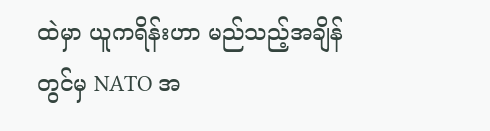ထဲမှာ ယူကရိန်းဟာ မည်သည့်အချိန်တွင်မှ NATO အ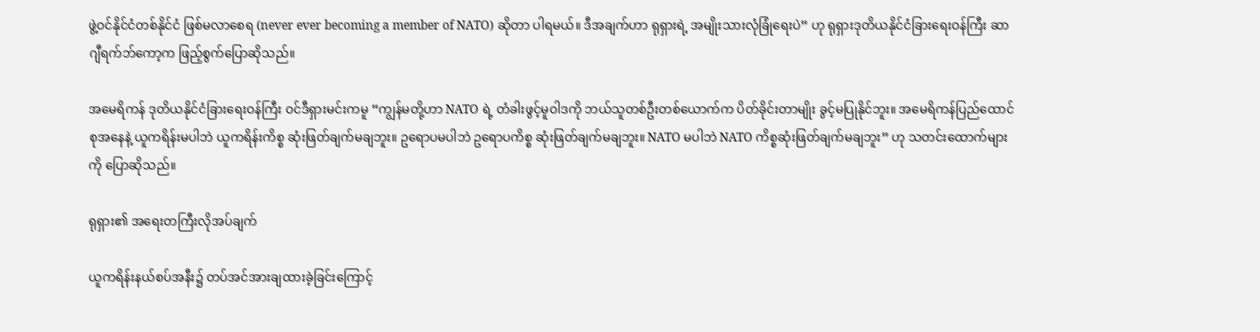ဖွဲ့ဝင်နိုင်ငံတစ်နိုင်ငံ ဖြစ်မလာစေရ (never ever becoming a member of NATO) ဆိုတာ ပါရမယ်။ ဒီအချက်ဟာ ရုရှားရဲ့ အမျိုးသားလုံခြုံရေးပဲ” ဟု ရုရှားဒုတိယနိုင်ငံခြားရေးဝန်ကြီး ဆာဂျီရက်ဘ်ကော့က ဖြည့်စွက်ပြောဆိုသည်။

အမေရိကန် ဒုတိယနိုင်ငံခြားရေးဝန်ကြီး ဝင်ဒီရှားမင်းကမူ “ကျွန်မတို့ဟာ NATO ရဲ့ တံခါးဖွင့်မူဝါဒကို ဘယ်သူတစ်ဦးတစ်ယောက်က ပိတ်ခိုင်းတာမျိုး ခွင့်မပြုနိုင်ဘူး။ အမေရိကန်ပြည်ထောင်စုအနေနဲ့ ယူကရိန်းမပါဘဲ ယူကရိန်းကိစ္စ ဆုံးဖြတ်ချက်မချဘူး။ ဥရောပမပါဘဲ ဥရောပကိစ္စ ဆုံးဖြတ်ချက်မချဘူး။ NATO မပါဘဲ NATO ကိစ္စဆုံးဖြတ်ချက်မချဘူး” ဟု သတင်းထောက်များကို ပြောဆိုသည်။

ရုရှား၏ အရေးတကြီးလိုအပ်ချက်

ယူကရိန်းနယ်စပ်အနီး၌ တပ်အင်အားချထားခဲ့ခြင်းကြောင့်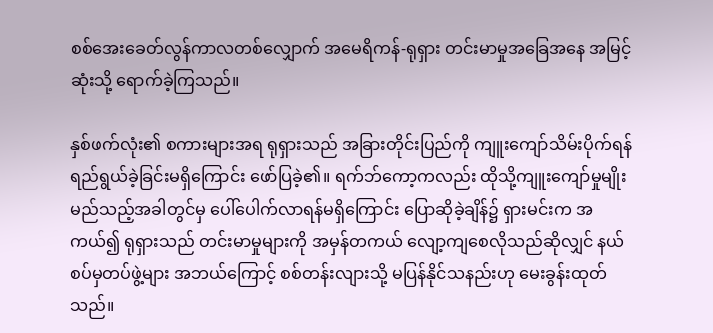စစ်အေးခေတ်လွန်ကာလတစ်လျှောက် အမေရိကန်-ရုရှား တင်းမာမှုအခြေအနေ အမြင့်ဆုံးသို့ ရောက်ခဲ့ကြသည်။

နှစ်ဖက်လုံး၏ စကားများအရ ရုရှားသည် အခြားတိုင်းပြည်ကို ကျူးကျော်သိမ်းပိုက်ရန် ရည်ရွယ်ခဲ့ခြင်းမရှိကြောင်း ဖော်ပြခဲ့၏။ ရက်ဘ်ကော့ကလည်း ထိုသို့ကျူးကျော်မှုမျိုး မည်သည့်အခါတွင်မှ ပေါ်ပေါက်လာရန်မရှိကြောင်း ပြောဆိုခဲ့ချိန်၌ ရှားမင်းက အကယ်၍ ရုရှားသည် တင်းမာမှုများကို အမှန်တကယ် လျော့ကျစေလိုသည်ဆိုလျှင် နယ်စပ်မှတပ်ဖွဲ့များ အဘယ်ကြောင့် စစ်တန်းလျားသို့ မပြန်နိုင်သနည်းဟု မေးခွန်းထုတ်သည်။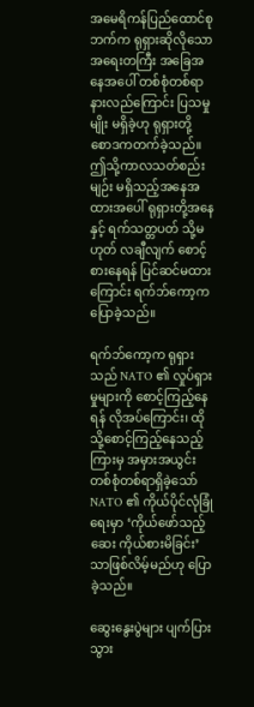အမေရိကန်ပြည်ထောင်စုဘက်က ရုရှားဆိုလိုသော အရေးတကြီး အခြေအနေအပေါ် တစ်စုံတစ်ရာ နားလည်ကြောင်း ပြသမှုမျိုး မရှိခဲ့ဟု ရုရှားတို့ စောဒကတက်ခဲ့သည်။ ဤသို့ကာလသတ်စည်းမျဉ်း မရှိသည့်အနေအထားအပေါ် ရုရှားတို့အနေနှင့် ရက်သတ္တပတ် သို့မဟုတ် လချီလျက် စောင့်စားနေရန် ပြင်ဆင်မထားကြောင်း ရက်ဘ်ကော့က ပြောခဲ့သည်။

ရက်ဘ်ကော့က ရုရှားသည် NATO ၏ လှုပ်ရှားမှုများကို စောင့်ကြည့်နေရန် လိုအပ်ကြောင်း၊ ထိုသို့စောင့်ကြည့်နေသည့်ကြားမှ အမှားအယွင်း တစ်စုံတစ်ရာရှိခဲ့သော် NATO ၏ ကိုယ်ပိုင်လုံခြုံရေးမှာ ‘ကိုယ်ဖော်သည့်ဆေး ကိုယ်စားမိခြင်း’ သာဖြစ်လိမ့်မည်ဟု ပြောခဲ့သည်။

ဆွေးနွေးပွဲများ ပျက်ပြားသွား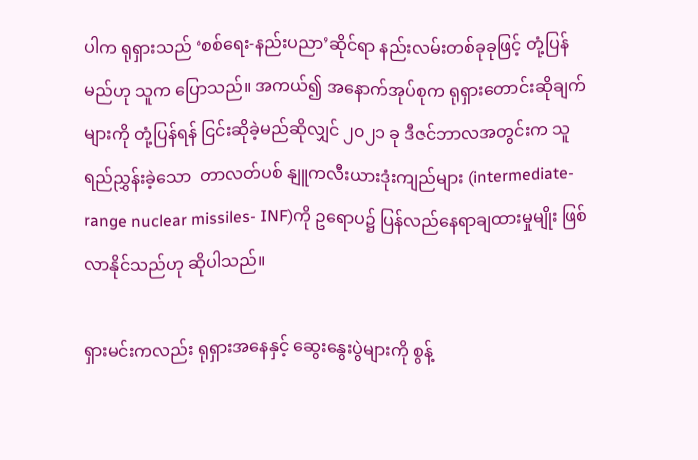ပါက ရုရှားသည် ‘စစ်ရေး-နည်းပညာ’ဆိုင်ရာ နည်းလမ်းတစ်ခုခုဖြင့် တုံ့ပြန်မည်ဟု သူက ပြောသည်။ အကယ်၍ အနောက်အုပ်စုက ရုရှားတောင်းဆိုချက်များကို တုံ့ပြန်ရန် ငြင်းဆိုခဲ့မည်ဆိုလျှင် ၂၀၂၁ ခု ဒီဇင်ဘာလအတွင်းက သူရည်ညွှန်းခဲ့သော  တာလတ်ပစ် နျူကလီးယားဒုံးကျည်များ (intermediate-range nuclear missiles- INF)ကို ဥရောပ၌ ပြန်လည်နေရာချထားမှုမျိုး ဖြစ်လာနိုင်သည်ဟု ဆိုပါသည်။

ရှားမင်းကလည်း ရုရှားအနေနှင့် ဆွေးနွေးပွဲများကို စွန့်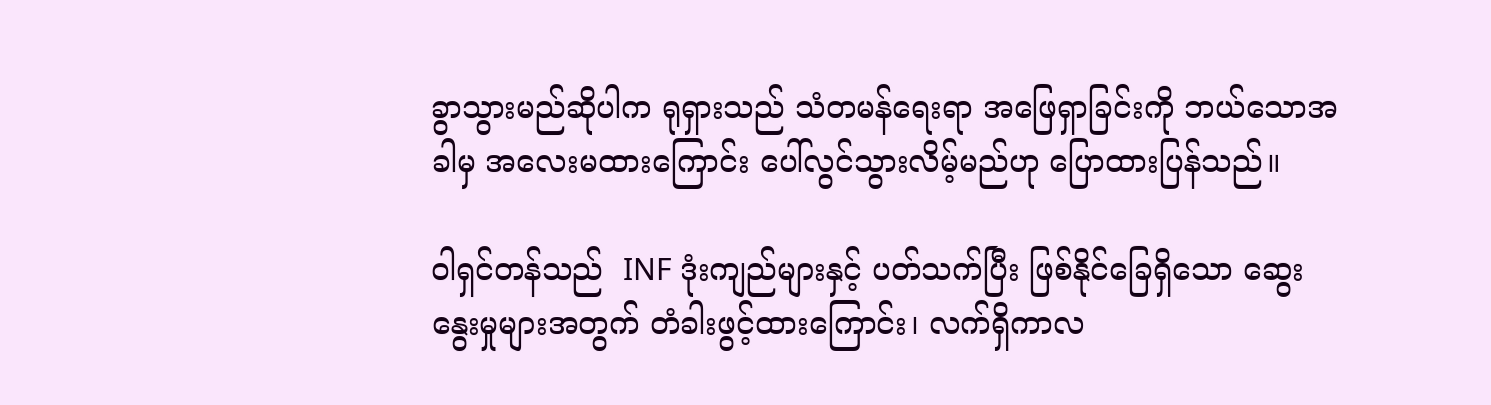ခွာသွားမည်ဆိုပါက ရုရှားသည် သံတမန်ရေးရာ အဖြေရှာခြင်းကို ဘယ်သောအခါမှ အလေးမထားကြောင်း ပေါ်လွင်သွားလိမ့်မည်ဟု ပြောထားပြန်သည်။

၀ါရှင်တန်သည်  INF ဒုံးကျည်များနှင့် ပတ်သက်ပြီး ဖြစ်နိုင်ခြေရှိသော ဆွေးနွေးမှုများအတွက် တံခါးဖွင့်ထားကြောင်း၊ လက်ရှိကာလ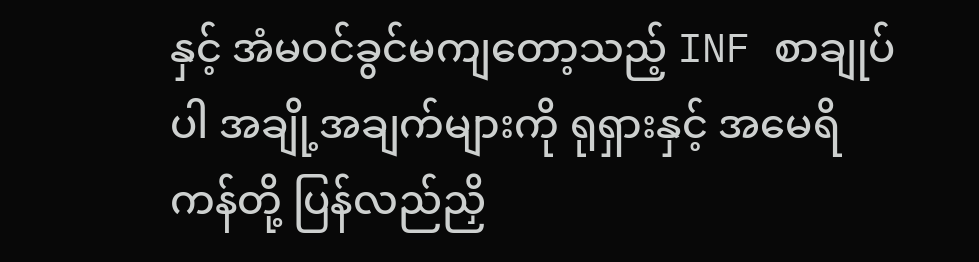နှင့် အံမဝင်ခွင်မကျတော့သည့် INF စာချုပ်ပါ အချို့အချက်များကို ရုရှားနှင့် အမေရိကန်တို့ ပြန်လည်ညှိ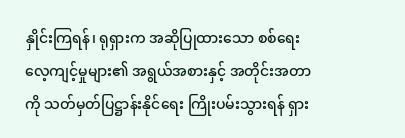နှိုင်းကြရန်၊ ရုရှားက အဆိုပြုထားသော စစ်ရေးလေ့ကျင့်မှုများ၏ အရွယ်အစားနှင့် အတိုင်းအတာကို သတ်မှတ်ပြဋ္ဌာန်းနိုင်ရေး ကြိုးပမ်းသွားရန် ရှား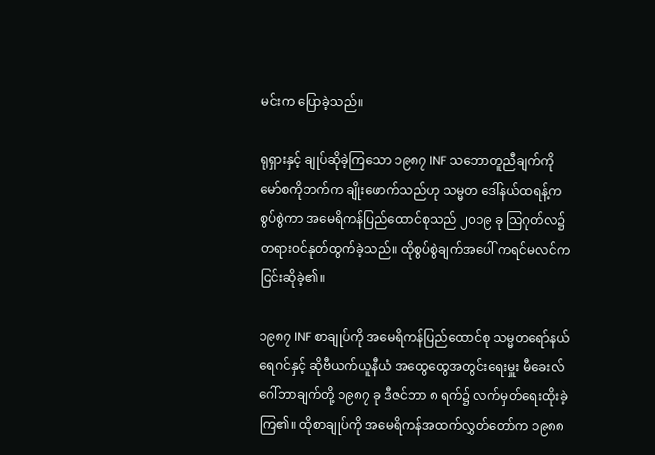မင်းက ပြောခဲ့သည်။

ရုရှားနှင့် ချုပ်ဆိုခဲ့ကြသော ၁၉၈၇ INF သဘောတူညီချက်ကို မော်စကိုဘက်က ချိုးဖောက်သည်ဟု သမ္မတ ဒေါ်နယ်ထရန့်က စွပ်စွဲကာ အမေရိကန်ပြည်ထောင်စုသည် ၂၀၁၉ ခု သြဂုတ်လ၌ တရားဝင်နုတ်ထွက်ခဲ့သည်။ ထိုစွပ်စွဲချက်အပေါ် ကရင်မလင်က ငြင်းဆိုခဲ့၏။

၁၉၈၇ INF စာချုပ်ကို အမေရိကန်ပြည်ထောင်စု သမ္မတရော်နယ်ရေဂင်နှင့် ဆိုဗီယက်ယူနီယံ အထွေထွေအတွင်းရေးမှူး မီခေးလ်ဂေါ်ဘာချက်တို့ ၁၉၈၇ ခု ဒီဇင်ဘာ ၈ ရက်၌ လက်မှတ်ရေးထိုးခဲ့ကြ၏။ ထိုစာချုပ်ကို အမေရိကန်အထက်လွှတ်တော်က ၁၉၈၈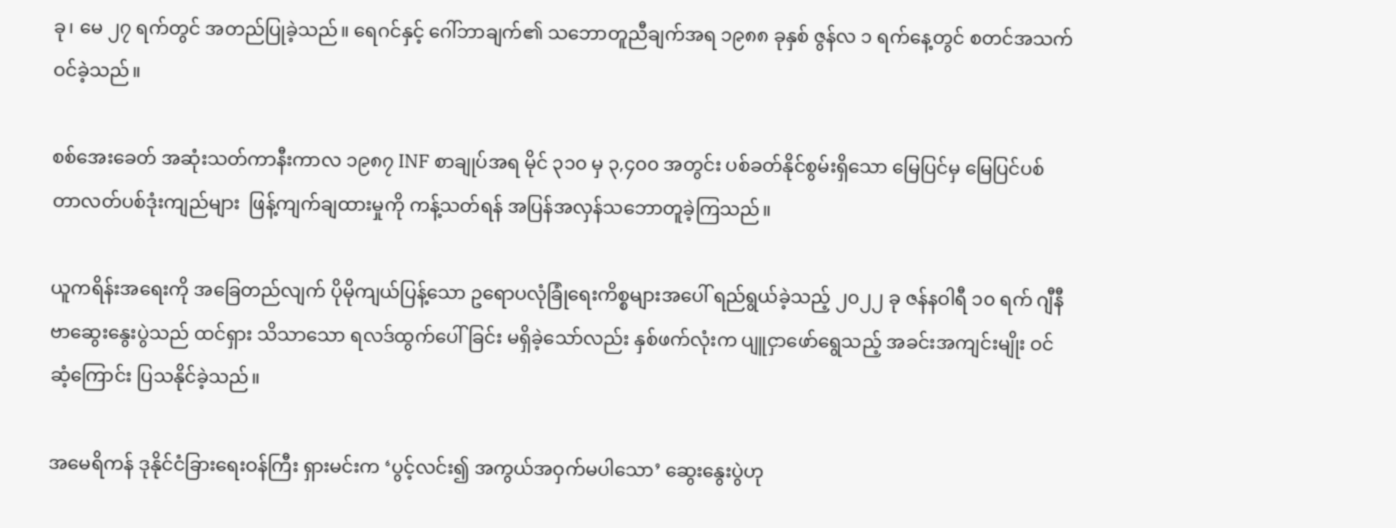ခု၊ မေ ၂၇ ရက်တွင် အတည်ပြုခဲ့သည်။ ရေဂင်နှင့် ဂေါ်ဘာချက်၏ သဘောတူညီချက်အရ ၁၉၈၈ ခုနှစ် ဇွန်လ ၁ ရက်နေ့တွင် စတင်အသက်ဝင်ခဲ့သည်။

စစ်အေးခေတ် အဆုံးသတ်ကာနီးကာလ ၁၉၈၇ INF စာချုပ်အရ မိုင် ၃၁၀ မှ ၃,၄၀၀ အတွင်း ပစ်ခတ်နိုင်စွမ်းရှိသော မြေပြင်မှ မြေပြင်ပစ် တာလတ်ပစ်ဒုံးကျည်များ  ဖြန့်ကျက်ချထားမှုကို ကန့်သတ်ရန် အပြန်အလှန်သဘောတူခဲ့ကြသည်။

ယူကရိန်းအရေးကို အခြေတည်လျက် ပိုမိုကျယ်ပြန့်သော ဥရောပလုံခြုံရေးကိစ္စများအပေါ် ရည်ရွယ်ခဲ့သည့် ၂၀၂၂ ခု ဇန်နဝါရီ ၁၀ ရက် ဂျီနီဗာဆွေးနွေးပွဲသည် ထင်ရှား သိသာသော ရလဒ်ထွက်ပေါ်ခြင်း မရှိခဲ့သော်လည်း နှစ်ဖက်လုံးက ပျူငှာဖော်ရွေသည့် အခင်းအကျင်းမျိုး ဝင်ဆံ့ကြောင်း ပြသနိုင်ခဲ့သည်။

အမေရိကန် ဒုနိုင်ငံခြားရေးဝန်ကြီး ရှားမင်းက ‘ပွင့်လင်း၍ အကွယ်အဝှက်မပါသော’ ဆွေးနွေးပွဲဟု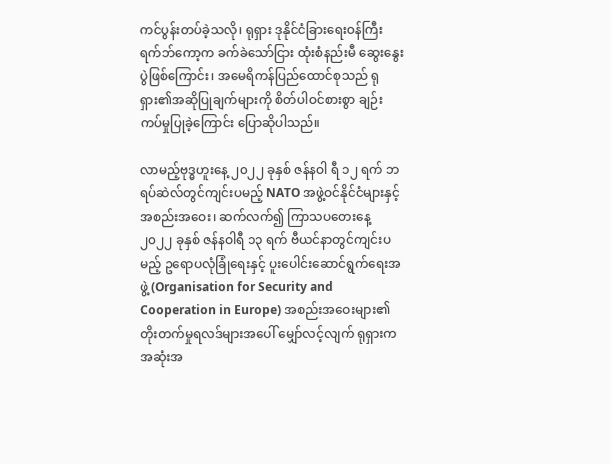ကင်ပွန်းတပ်ခဲ့သလို၊ ရုရှား ဒုနိုင်ငံခြားရေးဝန်ကြီး ရက်ဘ်ကော့က ခက်ခဲသော်ငြား ထုံးစံနည်းမီ ဆွေးနွေးပွဲဖြစ်ကြောင်း၊ အမေရိကန်ပြည်ထောင်စုသည် ရုရှား၏အဆိုပြုချက်များကို စိတ်ပါဝင်စားစွာ ချဉ်းကပ်မှုပြုခဲ့ကြောင်း ပြောဆိုပါသည်။

လာမည့်ဗုဒ္ဓဟူးနေ့ ၂၀၂၂ ခုနှစ် ဇန်နဝါ ရီ ၁၂ ရက် ဘရပ်ဆဲလ်တွင်ကျင်းပမည့် NATO အဖွဲ့ဝင်နိုင်ငံများနှင့် အစည်းအဝေး၊ ဆက်လက်၍ ကြာသပတေးနေ့ ၂၀၂၂ ခုနှစ် ဇန်နဝါရီ ၁၃ ရက် ဗီယင်နာတွင်ကျင်းပမည့် ဥရောပလုံခြုံရေးနှင့် ပူးပေါင်းဆောင်ရွက်ရေးအဖွဲ့ (Organisation for Security and Cooperation in Europe) အစည်းအဝေးများ၏ တိုးတက်မှုရလဒ်များအပေါ် မျှော်လင့်လျက် ရုရှားက အဆုံးအ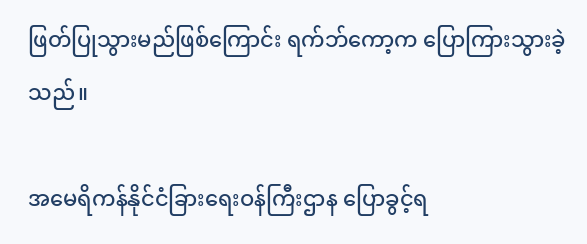ဖြတ်ပြုသွားမည်ဖြစ်ကြောင်း ရက်ဘ်ကော့က ပြောကြားသွားခဲ့သည်။

အမေရိကန်နိုင်ငံခြားရေးဝန်ကြီးဌာန ပြောခွင့်ရ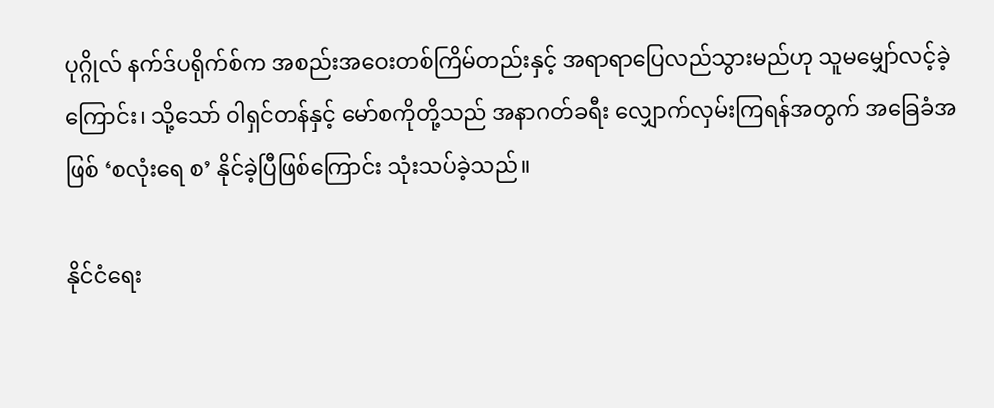ပုဂ္ဂိုလ် နက်ဒ်ပရိုက်စ်က အစည်းအဝေးတစ်ကြိမ်တည်းနှင့် အရာရာပြေလည်သွားမည်ဟု သူမမျှော်လင့်ခဲ့ကြောင်း၊ သို့သော် ၀ါရှင်တန်နှင့် မော်စကိုတို့သည် အနာဂတ်ခရီး လျှောက်လှမ်းကြရန်အတွက် အခြေခံအဖြစ် ‘စလုံးရေ စ’ နိုင်ခဲ့ပြီဖြစ်ကြောင်း သုံးသပ်ခဲ့သည်။

နိုင်ငံရေး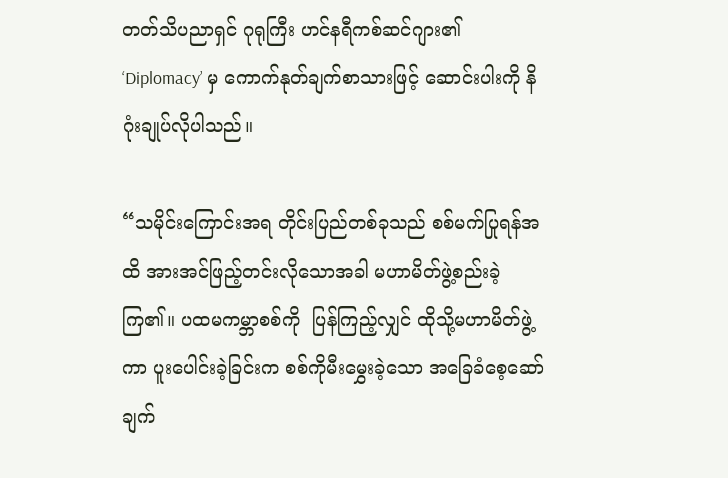တတ်သိပညာရှင် ဂုရုကြီး ဟင်နရီကစ်ဆင်ဂျား၏ ‘Diplomacy’ မှ ကောက်နုတ်ချက်စာသားဖြင့် ဆောင်းပါးကို နိဂုံးချုပ်လိုပါသည်။

“သမိုင်းကြောင်းအရ တိုင်းပြည်တစ်ခုသည် စစ်မက်ပြုရန်အထိ အားအင်ဖြည့်တင်းလိုသောအခါ မဟာမိတ်ဖွဲ့စည်းခဲ့ကြ၏။ ပထမကမ္ဘာစစ်ကို  ပြန်ကြည့်လျှင် ထိုသို့မဟာမိတ်ဖွဲ့ကာ ပူးပေါင်းခဲ့ခြင်းက စစ်ကိုမီးမွှေးခဲ့သော အခြေခံစေ့ဆော်ချက်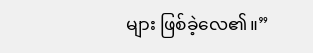များ ဖြစ်ခဲ့လေ၏။”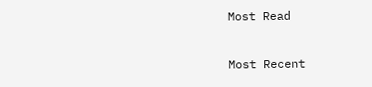Most Read

Most Recent